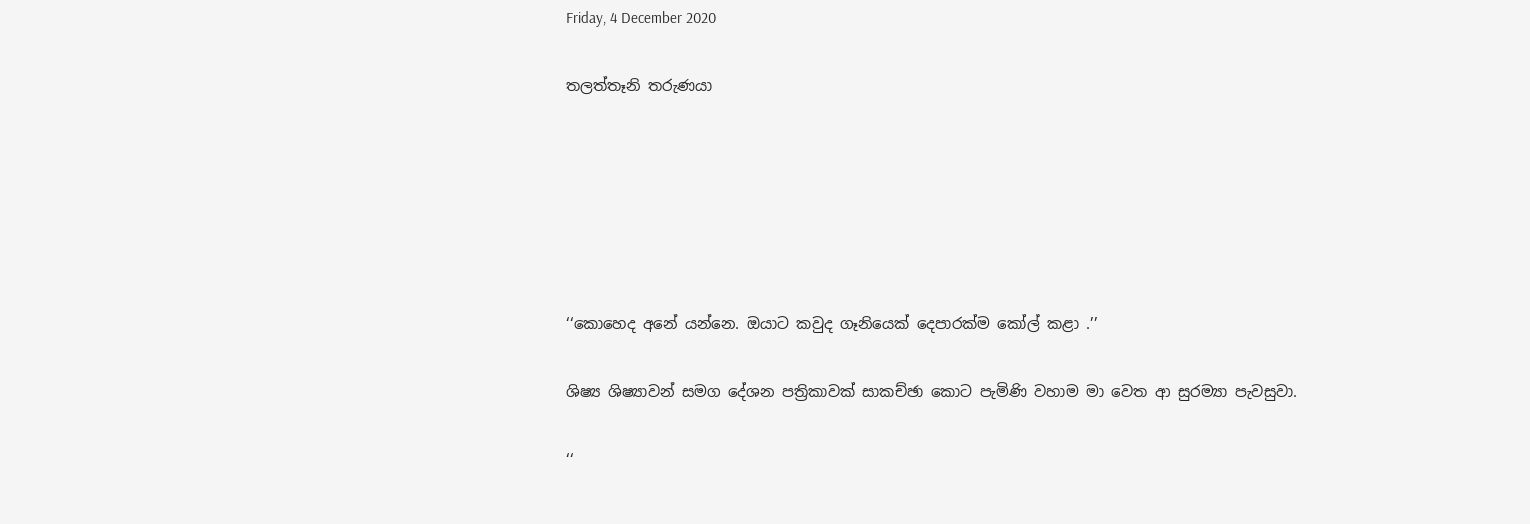Friday, 4 December 2020

තලත්තෑනි තරුණයා






‘‘කොහෙද අනේ යන්නෙ. ඔයාට කවුද ගෑනියෙක් දෙපාරක්ම කෝල් කළා .’’

ශිෂ්‍ය ශිෂ්‍යාවන් සමග දේශන පත්‍රිකාවක් සාකච්ඡා කොට පැමිණි වහාම මා වෙත ආ සුරම්‍යා පැවසුවා.

‘‘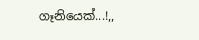ගෑනියෙක්...!,,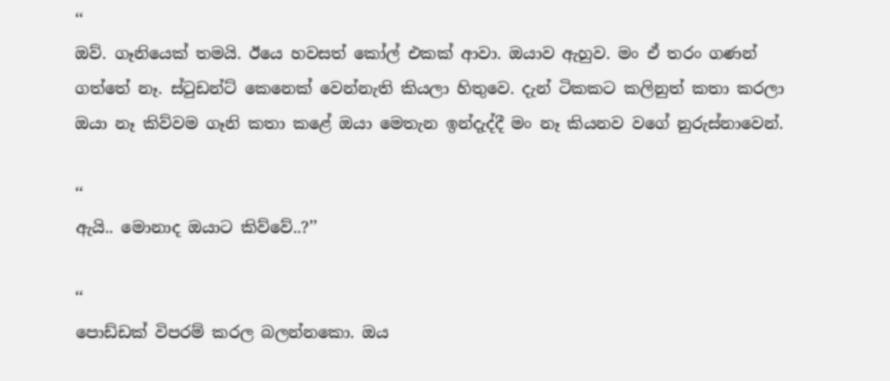‘‘
ඔව්. ගෑනියෙක් තමයි. ඊයෙ හවසත් කෝල් එකක් ආවා. ඔයාව ඇහුව. මං ඒ තරං ගණන් ගත්තේ නෑ. ස්ටුඩන්ට් කෙනෙක් වෙන්නැති කියලා හිතුවෙ. දැන් ටිකකට කලිනුත් කතා කරලා ඔයා නෑ කිව්වම ගෑනි කතා කළේ ඔයා මෙතැන ඉන්දැද්දී මං නෑ කියනව වගේ නුරුස්නාවෙන්.

‘‘
ඇයි.. මොනාද ඔයාට කිව්වේ..?’’

‘‘
පොඩ්ඩක් විපරම් කරල බලන්නකො. ඔය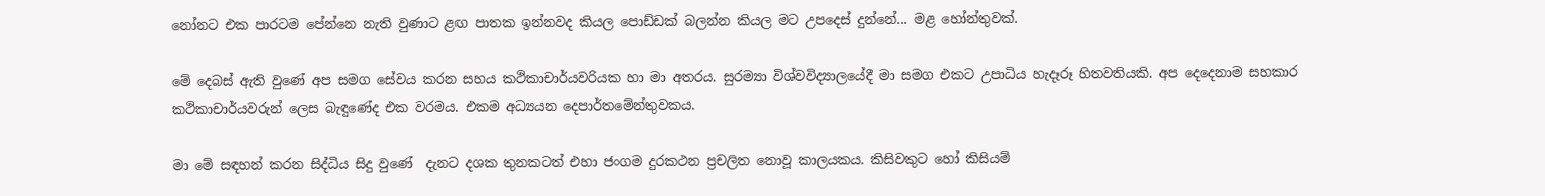නෝනට එක පාරටම පේන්නෙ නැති වුණාට ළඟ පාතක ඉන්නවද කියල පොඩ්ඩක් බලන්න කියල මට උපදෙස් දුන්නේ... මළ හෝන්තුවක්.

මේ දෙබස් ඇති වුණේ අප සමග සේවය කරන සහය කථිකාචාර්යවරියක හා මා අතරය. සුරම්‍යා විශ්වවිද්‍යාලයේදී මා සමග එකට උපාධිය හැදෑරූ හිතවතියකි. අප දෙදෙනාම සහකාර කථිකාචාර්යවරුන් ලෙස බැඳුණේද එක වරමය. එකම අධ්‍යයන දෙපාර්තමේන්තුවකය.

මා මේ සඳහන් කරන සිද්ධිය සිදු වුණේ  දැනට දශක තුනකටත් එහා ජංගම දුරකථන ප්‍රචලිත නොවූ කාලයකය. කිසිවකුට හෝ කිසියම්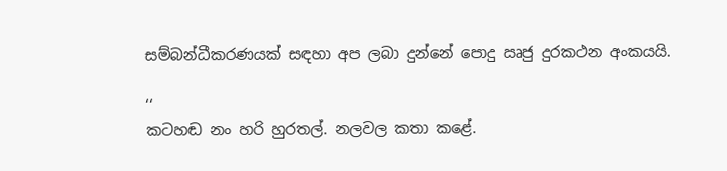සම්බන්ධීකරණයක් සඳහා අප ලබා දුන්නේ පොදු ඍජු දුරකථන අංකයයි.

‘‘
කටහඬ නං හරි හුරතල්. නලවල කතා කළේ.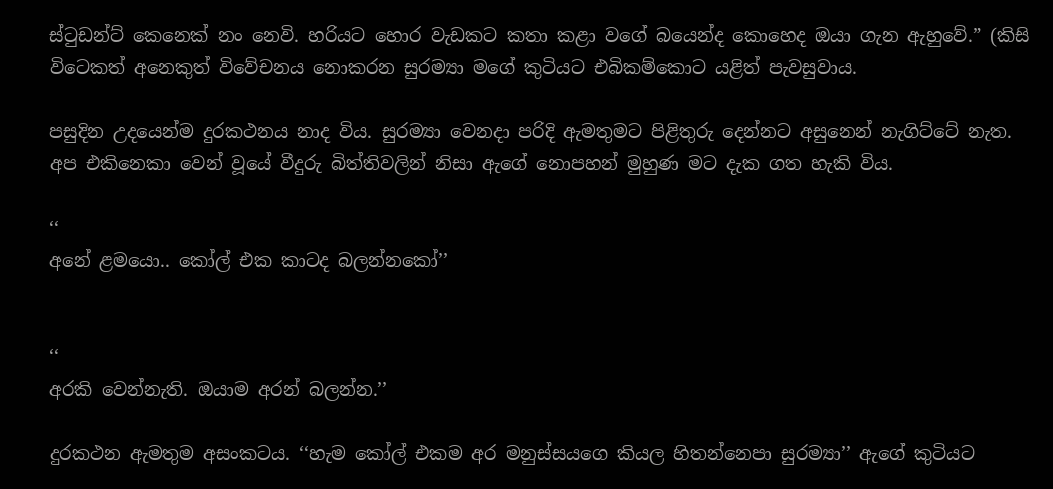ස්ටුඩන්ට් කෙනෙක් නං නෙවි. හරියට හොර වැඩකට කතා කළා වගේ බයෙන්ද කොහෙද ඔයා ගැන ඇහුවේ.” (කිසි විටෙකත් අනෙකුත් විවේචනය නොකරන සුරම්‍යා මගේ කුටියට එබිකම්කොට යළිත් පැවසුවාය.

පසුදින උදයෙන්ම දුරකථනය නාද විය. සුරම්‍යා වෙනදා පරිදි ඇමතුමට පිළිතුරු දෙන්නට අසුනෙන් නැගිට්ටේ නැත. අප එකිනෙකා වෙන් වූයේ වීදුරු බිත්තිවලින් නිසා ඇගේ නොපහන් මුහුණ මට දැක ගත හැකි විය.

‘‘
අනේ ළමයො.. කෝල් එක කාටද බලන්නකෝ’’


‘‘
අරකි වෙන්නැති. ඔයාම අරන් බලන්න.’’

දුරකථන ඇමතුම අසංකටය. ‘‘හැම කෝල් එකම අර මනුස්සයගෙ කියල හිතන්නෙපා සුරම්‍යා’’ ඇගේ කුටියට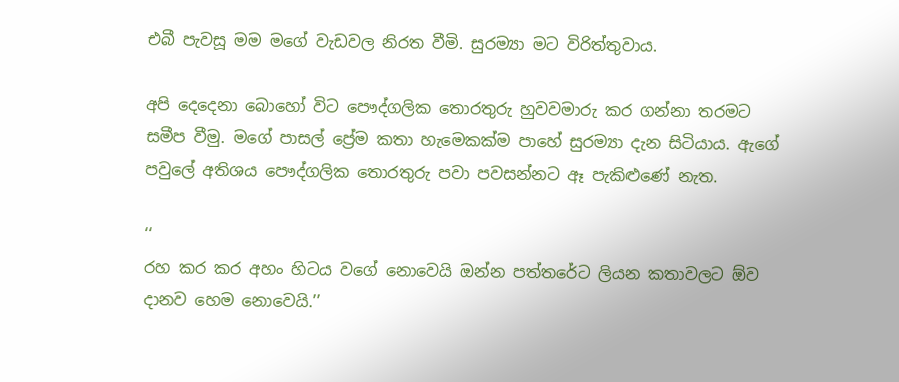එබී පැවසූ මම මගේ වැඩවල නිරත වීමි. සුරම්‍යා මට විරිත්තුවාය.

අපි දෙදෙනා බොහෝ විට පෞද්ගලික තොරතුරු හුවවමාරු කර ගන්නා තරමට සමීප වීමු. මගේ පාසල් ප්‍රේම කතා හැමෙකක්ම පාහේ සුරම්‍යා දැන සිටියාය. ඇගේ පවුලේ අතිශය පෞද්ගලික තොරතුරු පවා පවසන්නට ඈ පැකිළුණේ නැත.

‘‘
රහ කර කර අහං හිටය වගේ නොවෙයි ඔන්න පත්තරේට ලියන කතාවලට ඕව දානව හෙම නොවෙයි.’’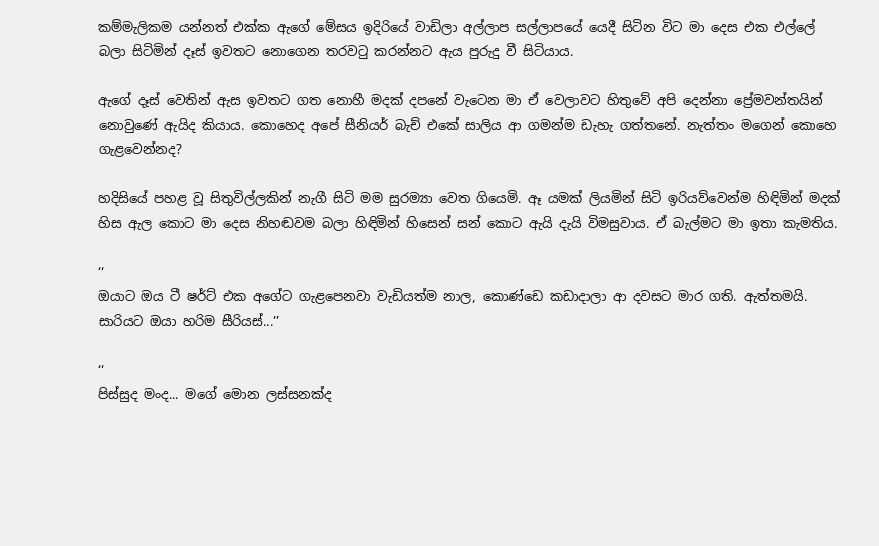කම්මැලිකම යන්නත් එක්ක ඇගේ මේසය ඉදිරියේ වාඩිලා අල්ලාප සල්ලාපයේ යෙදී සිටින විට මා දෙස එක එල්ලේ බලා සිටිමින් දෑස් ඉවතට නොගෙන තරවටු කරන්නට ඇය පුරුදු වී සිටියාය.

ඇගේ දෑස් වෙතින් ඇස ඉවතට ගත නොහී මදක් දපනේ වැටෙන මා ඒ වෙලාවට හිතුවේ අපි දෙන්නා ප්‍රේමවන්තයින් නොවුණේ ඇයිද කියාය. කොහෙද අපේ සීනියර් බැච් එකේ සාලිය ආ ගමන්ම ඩැහැ ගත්තනේ. නැත්තං මගෙන් කොහෙ ගැළවෙන්නද?

හදිසියේ පහළ වූ සිතුවිල්ලකින් නැගී සිටි මම සුරම්‍යා වෙත ගියෙමි. ඈ යමක් ලියමින් සිටි ඉරියව්වෙන්ම හිඳිමින් මදක් හිස ඇල කොට මා දෙස නිහඬවම බලා හිඳිමින් හිසෙන් සන් කොට ඇයි දැයි විමසුවාය. ඒ බැල්මට මා ඉතා කැමතිය.

‘‘
ඔයාට ඔය ටී ෂර්ට් එක අගේට ගැළපෙනවා වැඩියත්ම නාල, කොණ්ඩෙ කඩාදාලා ආ දවසට මාර ගති. ඇත්තමයි. සාරියට ඔයා හරිම සීරියස්...’’

‘‘
පිස්සුද මංද... මගේ මොන ලස්සනක්ද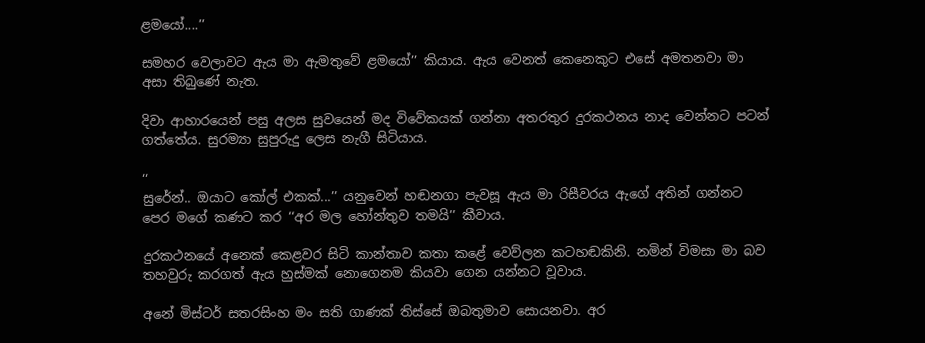ළමයෝ....’’

සමහර වෙලාවට ඇය මා ඇමතුවේ ළමයෝ’’ කියාය. ඇය වෙනත් කෙනෙකුට එසේ අමතනවා මා අසා තිබුණේ නැත.

දිවා ආහාරයෙන් පසු අලස සුවයෙන් මද විවේකයක් ගන්නා අතරතුර දුරකථනය නාද වෙන්නට පටන් ගත්තේය. සුරම්‍යා සුපුරුදු ලෙස නැගී සිටියාය.

‘‘
සුරේන්.. ඔයාට කෝල් එකක්...’’ යනුවෙන් හඬනගා පැවසූ ඇය මා රිසීවරය ඇගේ අතින් ගන්නට පෙර මගේ කණට කර ‘‘අර මල හෝන්තුව තමයි’’ කීවාය.

දුරකථනයේ අනෙක් කෙළවර සිටි කාන්තාව කතා කළේ වෙව්ලන කටහඬකිනි. නමින් විමසා මා බව තහවුරු කරගත් ඇය හුස්මක් නොගෙනම කියවා ගෙන යන්නට වූවාය.

අනේ මිස්ටර් සතරසිංහ මං සති ගාණක් තිස්සේ ඔබතුමාව සොයනවා. අර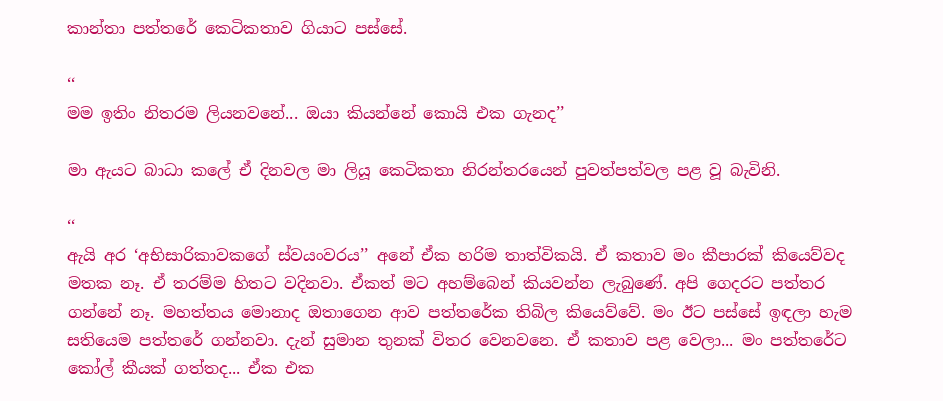කාන්තා පත්තරේ කෙටිකතාව ගියාට පස්සේ.

‘‘
මම ඉතිං නිතරම ලියනවනේ... ඔයා කියන්නේ කොයි එක ගැනද’’

මා ඇයට බාධා කලේ ඒ දිනවල මා ලියූ කෙටිකතා නිරන්තරයෙන් පුවත්පත්වල පළ වූ බැවිනි.

‘‘
ඇයි අර ‘අභිසාරිකාවකගේ ස්වයංවරය’’ අනේ ඒක හරිම තාත්විකයි. ඒ කතාව මං කීපාරක් කියෙව්වද මතක නෑ. ඒ තරම්ම හිතට වදිනවා. ඒකත් මට අහම්බෙන් කියවන්න ලැබුණේ. අපි ගෙදරට පත්තර ගන්නේ නෑ. මහත්තය මොනාද ඔතාගෙන ආව පත්තරේක තිබිල කියෙව්වේ. මං ඊට පස්සේ ඉඳලා හැම සතියෙම පත්තරේ ගන්නවා. දැන් සුමාන තුනක් විතර වෙනවනෙ. ඒ කතාව පළ වෙලා... මං පත්තරේට කෝල් කීයක් ගත්තද... ඒක එක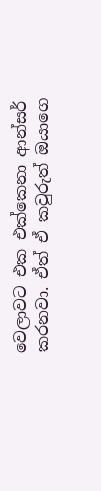වෙලාවට එක එක්කෙනා ආන්සර් කරනවා. ඒත් ඒ කවුරුත් ඔයාගෙ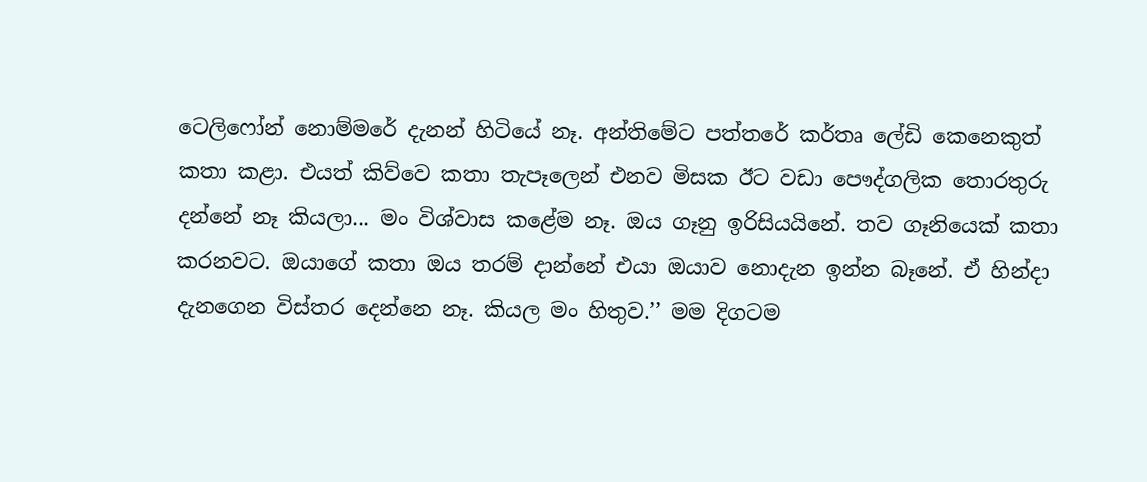ටෙලිෆෝන් නොම්මරේ දැනන් හිටියේ නෑ. අන්තිමේට පත්තරේ කර්තෘ ලේඩි කෙනෙකුත් කතා කළා. එයත් කිව්වෙ කතා තැපෑලෙන් එනව මිසක ඊට වඩා පෞද්ගලික තොරතුරු දන්නේ නෑ කියලා... මං විශ්වාස කළේම නෑ. ඔය ගෑනු ඉරිසියයිනේ. තව ගෑනියෙක් කතා කරනවට. ඔයාගේ කතා ඔය තරම් දාන්නේ එයා ඔයාව නොදැන ඉන්න බෑනේ. ඒ හින්දා දැනගෙන විස්තර දෙන්නෙ නෑ. කියල මං හිතුව.’’ මම දිගටම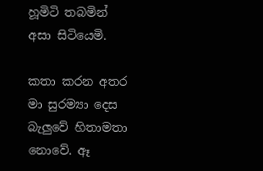හූමිටි තබමින් අසා සිටියෙමි.

කතා කරන අතර මා සුරම්‍යා දෙස බැලුවේ හිතාමතා නොවේ. ඈ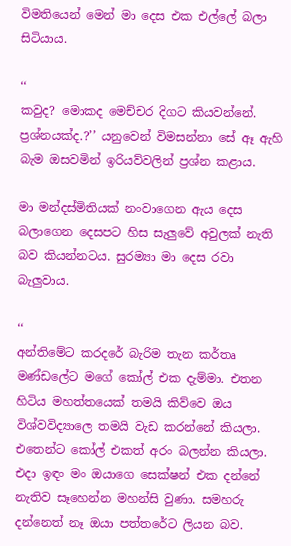විමතියෙන් මෙන් මා දෙස එක එල්ලේ බලා සිටියාය.

‘‘
කවුද? මොකද මෙච්චර දිගට කියවන්නේ. ප්‍රශ්නයක්ද.?’’ යනුවෙන් විමසන්නා සේ ඈ ඇහි බැම ඔසවමින් ඉරියව්වලින් ප්‍රශ්න කළාය.

මා මන්දස්මිතියක් නංවාගෙන ඇය දෙස බලාගෙන දෙසපට හිස සැලුවේ අවුලක් නැති බව කියන්නටය. සුරම්‍යා මා දෙස රවා බැලුවාය.

‘‘
අන්තිමේට කරදරේ බැරිම තැන කර්තෘ මණ්ඩලේට මගේ කෝල් එක දැම්මා. එතන හිටිය මහත්තයෙක් තමයි කිව්වෙ ඔය විශ්වවිද්‍යාලෙ තමයි වැඩ කරන්නේ කියලා. එතෙන්ට කෝල් එකත් අරං බලන්න කියලා. එදා ඉඳං මං ඔයාගෙ සෙක්ෂන් එක දන්නේ නැතිව සෑහෙන්න මහන්සි වුණා. සමහරු දන්නෙත් නෑ ඔයා පත්තරේට ලියන බව.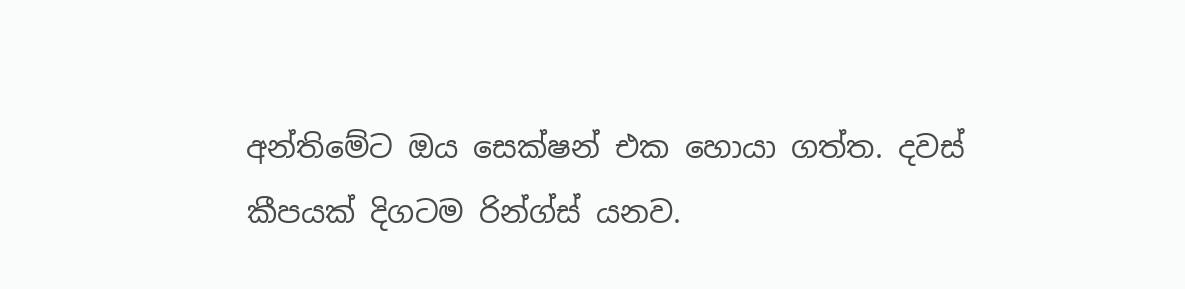අන්තිමේට ඔය සෙක්ෂන් එක හොයා ගත්ත. දවස් කීපයක් දිගටම රින්ග්ස් යනව.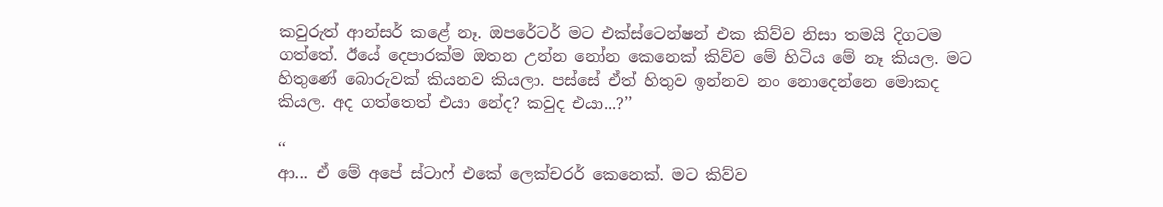කවුරුත් ආන්සර් කළේ නෑ. ඔපරේටර් මට එක්ස්ටෙන්ෂන් එක කිව්ව නිසා තමයි දිගටම ගත්තේ. ඊයේ දෙපාරක්ම ඔතන උන්න නෝන කෙනෙක් කිව්ව මේ හිටිය මේ නෑ කියල. මට හිතුණේ බොරුවක් කියනව කියලා. පස්සේ ඒත් හිතුව ඉන්නව නං නොදෙන්නෙ මොකද කියල. අද ගත්තෙත් එයා නේද? කවුද එයා...?’’

‘‘
ආ... ඒ මේ අපේ ස්ටාෆ් එකේ ලෙක්චරර් කෙනෙක්. මට කිව්ව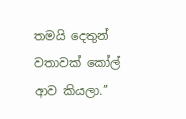තමයි දෙතුන් වතාවක් කෝල් ආව කියලා.’’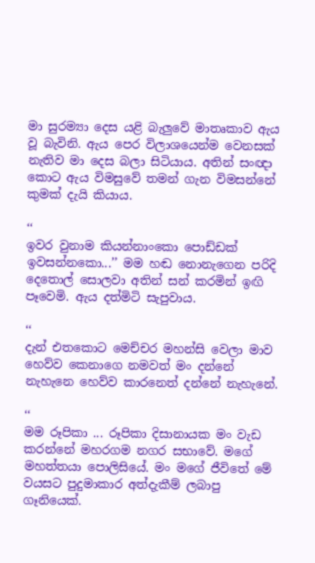මා සුරම්‍යා දෙස යළි බැලුවේ මාතෘකාව ඇය වූ බැවිනි. ඇය පෙර විලාශයෙන්ම වෙනසක් නැතිව මා දෙස බලා සිටියාය. අතින් සංඥා කොට ඇය විමසුවේ තමන් ගැන විමසන්නේ කුමක් දැයි කියාය.

‘‘
ඉවර වුනාම කියන්නාංකො පොඩ්ඩක් ඉවසන්නකො...’’ මම හඬ නොනැගෙන පරිදි දෙතොල් සොලවා අතින් සන් කරමින් ඉඟි පෑවෙමි. ඇය දත්මිටි සැපුවාය.

‘‘
දැන් එතකොට මෙච්චර මහන්සි වෙලා මාව හෙව්ව කෙනාගෙ නමවත් මං දන්නේ නැහැනෙ හෙව්ව කාරනෙත් දන්නේ නැහැනේ.

‘‘
මම රූපිකා ... රූපිකා දිසානායක මං වැඩ කරන්නේ මහරගම නගර සභාවේ. මගේ මහත්තයා පොලිසියේ. මං මගේ ජීවිතේ මේ වයසට පුදුමාකාර අත්දැකීම් ලබාපු ගෑනියෙක්.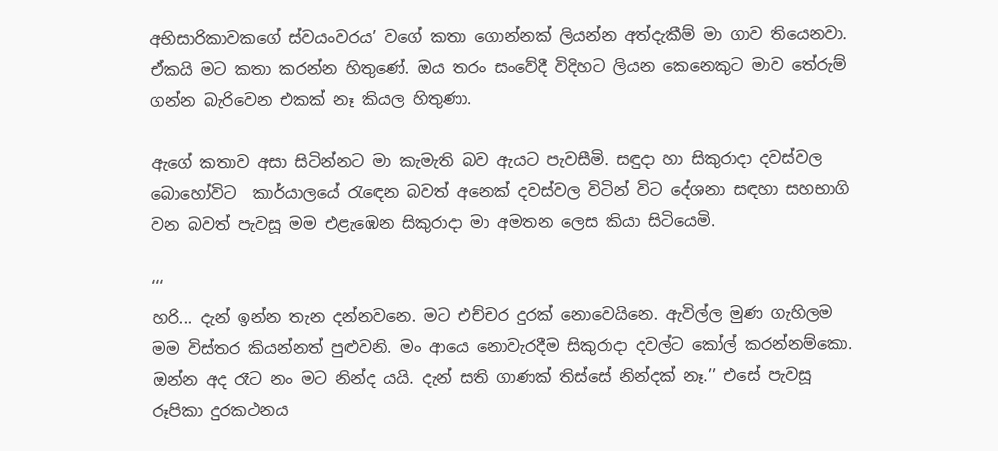අභිසාරිකාවකගේ ස්වයංවරය’ වගේ කතා ගොන්නක් ලියන්න අත්දැකීම් මා ගාව තියෙනවා. ඒකයි මට කතා කරන්න හිතුණේ. ඔය තරං සංවේදී විදිහට ලියන කෙනෙකුට මාව තේරුම් ගන්න බැරිවෙන එකක් නෑ කියල හිතුණා.

ඇගේ කතාව අසා සිටින්නට මා කැමැති බව ඇයට පැවසීමි. සඳුදා හා සිකුරාදා දවස්වල බොහෝවිට  කාර්යාලයේ රැඳෙන බවත් අනෙක් දවස්වල විටින් විට දේශනා සඳහා සහභාගි වන බවත් පැවසූ මම එළැඹෙන සිකුරාදා මා අමතන ලෙස කියා සිටියෙමි.

‘‘‘
හරි... දැන් ඉන්න තැන දන්නවනෙ. මට එච්චර දුරක් නොවෙයිනෙ. ඇවිල්ල මුණ ගැහිලම මම විස්තර කියන්නත් පුළුවනි. මං ආයෙ නොවැරදීම සිකුරාදා දවල්ට කෝල් කරන්නම්කො. ඔන්න අද රෑට නං මට නින්ද යයි. දැන් සති ගාණක් තිස්සේ නින්දක් නෑ.’’ එසේ පැවසූ රූපිකා දුරකථනය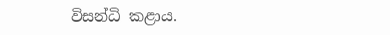විසන්ධි කළාය.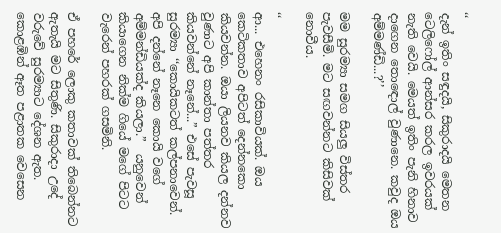‘‘
දැන් ඉතිං සඳුදයි, සිකුරාදයි මෙතන ටෙලිෆෝල් ආන්සර කරල ඉවරයක් නැති වෙයි. මෙයත් ඉතිං පැනි හිනාව දාගෙන තොඳොල් වුණානෙ. කවුද ඔය අම්මණ්ඩි...?’’

මම සුරම්‍යා සමග සියලු විස්තර පැවසීමි. මට සඟවන්නට කිසිවක් නොවීය.

‘‘
ආ... එහෙනං රසිකාවියක්. ඔය කෙටිකතාව අපිටත් දෙන්නකො කියවන්න. ඔයා ලියනව කියල දන්නව වුණාට අපි කාන්තා පත්තර කියවන්නේ නෑනේ...” එසේ පැවසූ සුරම්‍යා ‘‘කොයිකටත් කල්පනාවෙන්. අපි දන්නේ නෑනෙ කොයි වගේ අම්මන්ඩියක්ද කියලා.”  යනුවෙන් කියාගෙන නික්ම ගියේ මගේ පිටට වැරෙන් පහරක් ගසමිනි.

ඒ පහරේ ලොකු කතාවක් තිබෙන්නට ඇතැයි මට සිතුණි. සිකුරාදා උදේ වරුවේ සුරම්‍යාට දේශන ඇත. කොළඹින් ඈත පළාතක වෙසෙන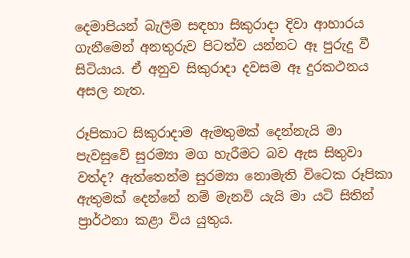දෙමාපියන් බැලීම සඳහා සිකුරාදා දිවා ආහාරය ගැනීමෙන් අනතුරුව පිටත්ව යන්නට ඈ පුරුදු වී සිටියාය. ඒ අනුව සිකුරාදා දවසම ඈ දුරකථනය අසල නැත.

රූපිකාට සිකුරාදාම ඇමතුමක් දෙන්නැයි මා පැවසුවේ සුරම්‍යා මග හැරීමට බව ඇස සිතුවා වත්ද? ඇත්තෙන්ම සුරම්‍යා නොමැති විටෙක රූපිකා ඇතුමක් දෙන්නේ නම් මැනවි යැයි මා යටි සිතින් ප්‍රාර්ථනා කළා විය යුතුය.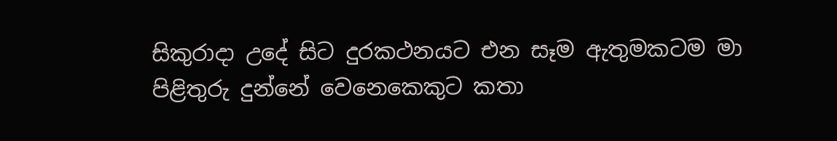සිකුරාදා උදේ සිට දුරකථනයට එන සෑම ඇතුමකටම මා පිළිතුරු දුන්නේ වෙනෙකෙකුට කතා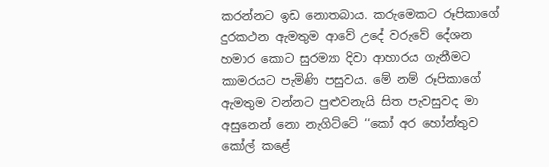කරන්නට ඉඩ නොතබාය. කරුමෙකට රූපිකාගේ දුරකථන ඇමතුම ආවේ උදේ වරුවේ දේශන හමාර කොට සුරම්‍යා දිවා ආහාරය ගැනීමට කාමරයට පැමිණි පසුවය. මේ නම් රූපිකාගේ ඇමතුම වන්නට පුළුවනැයි සිත පැවසුවද මා අසුනෙන් නො නැගිට්ටේ ‘‘කෝ අර හෝන්තුව කෝල් කළේ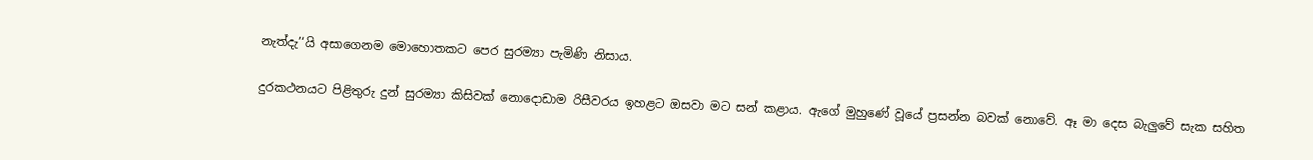නැත්දැ’‘යි අසාගෙනම මොහොතකට පෙර සුරම්‍යා පැමිණි නිසාය.

දුරකථනයට පිළිතුරු දුන් සුරම්‍යා කිසිවක් නොදොඩාම රිසීවරය ඉහළට ඔසවා මට සන් කළාය. ඇගේ මුහුණේ වූයේ ප්‍රසන්න බවක් නොවේ. ඈ මා දෙස බැලුවේ සැක සහිත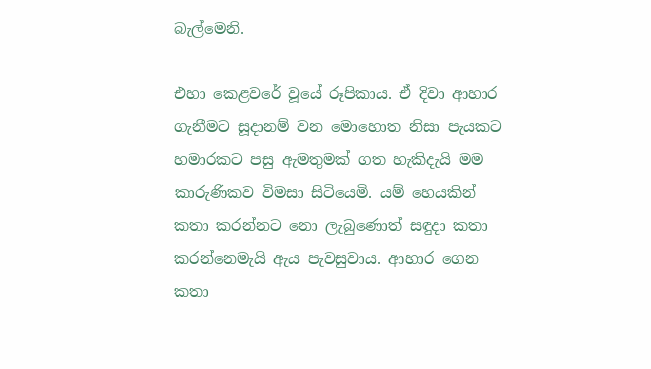බැල්මෙනි.

එහා කෙළවරේ වූයේ රූපිකාය. ඒ දිවා ආහාර ගැනීමට සූදානම් වන මොහොත නිසා පැයකට හමාරකට පසු ඇමතුමක් ගත හැකිදැයි මම කාරුණිකව විමසා සිටියෙමි. යම් හෙයකින් කතා කරන්නට නො ලැබුණොත් සඳුදා කතා කරන්නෙමැයි ඇය පැවසුවාය. ආහාර ගෙන කතා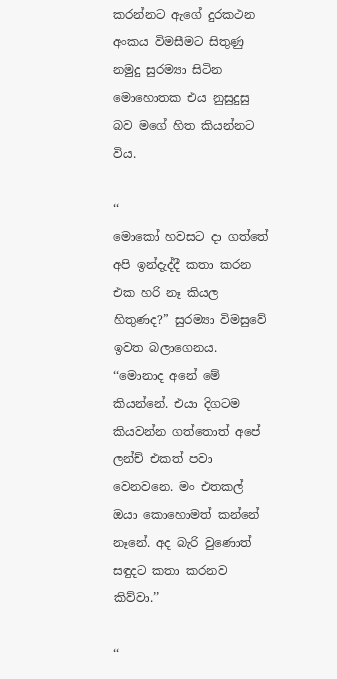කරන්නට ඇගේ දුරකථන අංකය විමසීමට සිතුණු නමුදු සුරම්‍යා සිටින මොහොතක එය නුසුදුසු බව මගේ හිත කියන්නට විය.

‘‘
මොකෝ හවසට දා ගත්තේ අපි ඉන්දැද්දී කතා කරන එක හරි නෑ කියල හිතුණද?” සුරම්‍යා විමසුවේ ඉවත බලාගෙනය. ‘‘මොනාද අනේ මේ කියන්නේ. එයා දිගටම කියවන්න ගත්තොත් අපේ ලන්ච් එකත් පවා වෙනවනෙ. මං එතකල් ඔයා කොහොමත් කන්නේ නෑනේ. අද බැරි වුණොත් සඳුදට කතා කරනව කිව්වා.’’

‘‘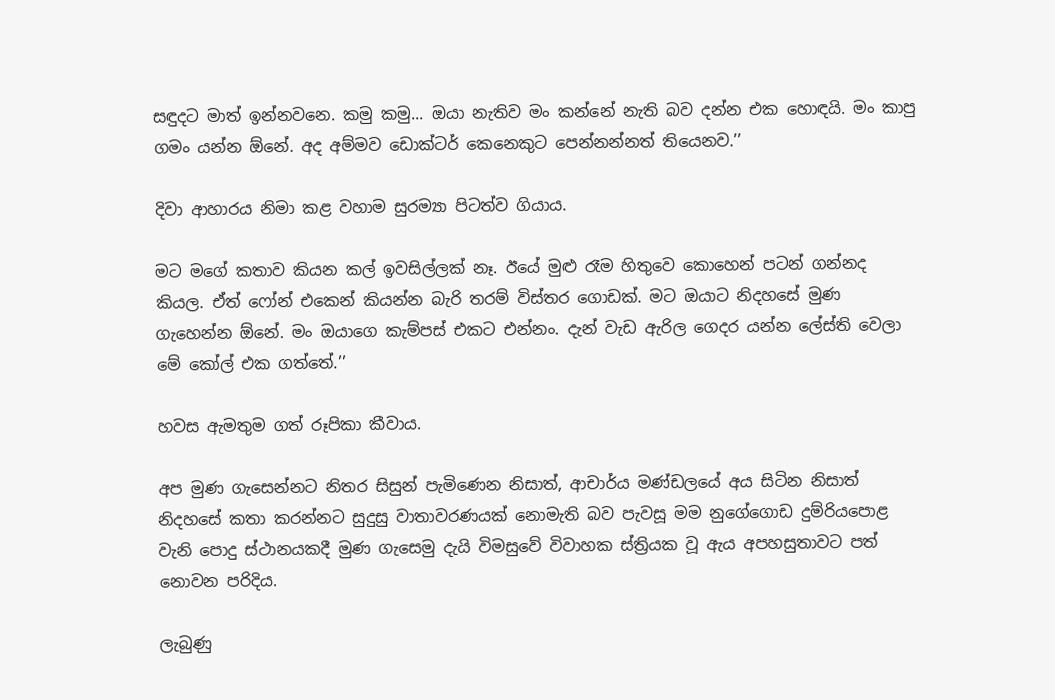සඳුදට මාත් ඉන්නවනෙ. කමු කමු... ඔයා නැතිව මං කන්නේ නැති බව දන්න එක හොඳයි. මං කාපු ගමං යන්න ඕනේ. අද අම්මව ඩොක්ටර් කෙනෙකුට පෙන්නන්නත් තියෙනව.’’

දිවා ආහාරය නිමා කළ වහාම සුරම්‍යා පිටත්ව ගියාය.

මට මගේ කතාව කියන කල් ඉවසිල්ලක් නෑ. ඊයේ මුළු රෑම හිතුවෙ කොහෙන් පටන් ගන්නද කියල. ඒත් ෆෝන් එකෙන් කියන්න බැරි තරම් විස්තර ගොඩක්. මට ඔයාට නිදහසේ මුණ ගැහෙන්න ඕනේ. මං ඔයාගෙ කැම්පස් එකට එන්නං. දැන් වැඩ ඇරිල ගෙදර යන්න ලේස්ති වෙලා මේ කෝල් එක ගත්තේ.’’

හවස ඇමතුම ගත් රූපිකා කීවාය.

අප මුණ ගැසෙන්නට නිතර සිසුන් පැමිණෙන නිසාත්, ආචාර්ය මණ්ඩලයේ අය සිටින නිසාත් නිදහසේ කතා කරන්නට සුදුසු වාතාවරණයක් නොමැති බව පැවසූ මම නුගේගොඩ දුම්රියපොළ වැනි පොදු ස්ථානයකදී මුණ ගැසෙමු දැයි විමසුවේ විවාහක ස්ත්‍රියක වූ ඇය අපහසුතාවට පත් නොවන පරිදිය.

ලැබුණු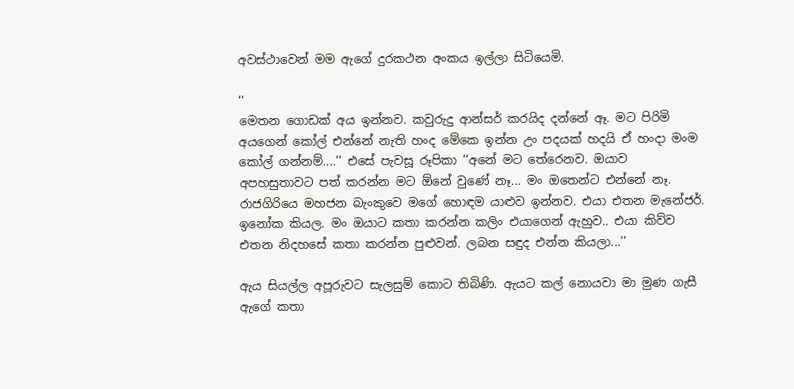අවස්ථාවෙන් මම ඇගේ දුරකථන අංකය ඉල්ලා සිටියෙමි.

‘‘
මෙතන ගොඩක් අය ඉන්නව. කවුරුදු ආන්සර් කරයිද දන්නේ ඈ. මට පිරිමි අයගෙන් කෝල් එන්නේ නැති හංද මේකෙ ඉන්න උං පදයක් හදයි ඒ හංදා මංම කෝල් ගන්නම්....’’ එසේ පැවසූ රූපිකා ‘‘අනේ මට තේරෙනව. ඔයාව අපහසුතාවට පත් කරන්න මට ඕනේ වුණේ නෑ... මං ඔතෙන්ට එන්නේ නෑ. රාජගිරියෙ මහජන බැංකුවෙ මගේ හොඳම යාළුව ඉන්නව. එයා එතන මැනේජර්. ඉනෝක කියල. මං ඔයාට කතා කරන්න කලිං එයාගෙන් ඇහුව.. එයා කිව්ව එතන නිදහසේ කතා කරන්න පුළුවන්. ලබන සඳුද එන්න කියලා...’’

ඇය සියල්ල අපූරුවට සැලසුම් කොට තිබිණි. ඇයට කල් නොයවා මා මුණ ගැසී ඇගේ කතා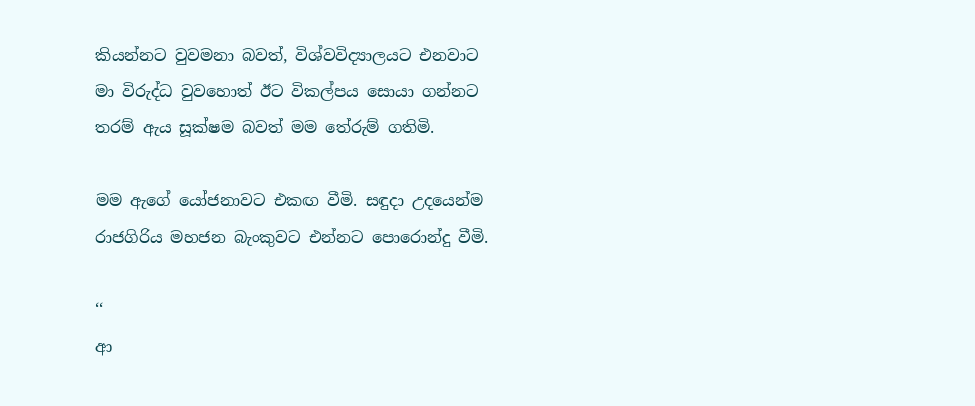කියන්නට වුවමනා බවත්, විශ්වවිද්‍යාලයට එනවාට මා විරුද්ධ වුවහොත් ඊට විකල්පය සොයා ගන්නට තරම් ඇය සූක්ෂම බවත් මම තේරුම් ගතිමි.

මම ඇගේ යෝජනාවට එකඟ වීමි. සඳුදා උදයෙන්ම රාජගිරිය මහජන බැංකුවට එන්නට පොරොන්දු වීමි.

‘‘
ආ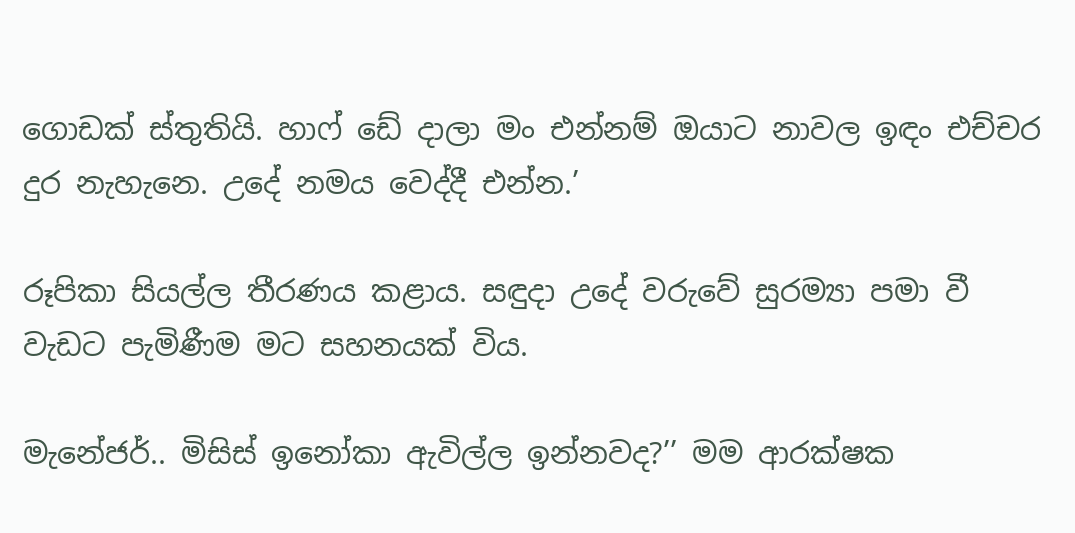ගොඩක් ස්තුතියි. හාෆ් ඩේ දාලා මං එන්නම් ඔයාට නාවල ඉඳං එච්චර දුර නැහැනෙ. උදේ නමය වෙද්දී එන්න.’

රූපිකා සියල්ල තීරණය කළාය. සඳුදා උදේ වරුවේ සුරම්‍යා පමා වී වැඩට පැමිණීම මට සහනයක් විය.

මැනේජර්.. මිසිස් ඉනෝකා ඇවිල්ල ඉන්නවද?’’ මම ආරක්ෂක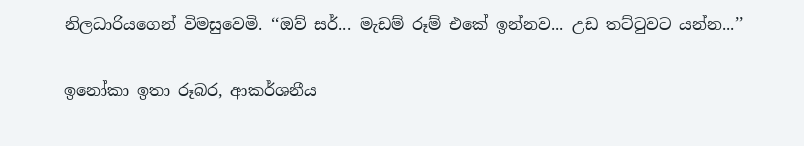නිලධාරියගෙන් විමසුවෙමි. ‘‘ඔව් සර්... මැඩම් රූම් එකේ ඉන්නව... උඩ තට්ටුවට යන්න...’’

ඉනෝකා ඉතා රූබර, ආකර්ශනීය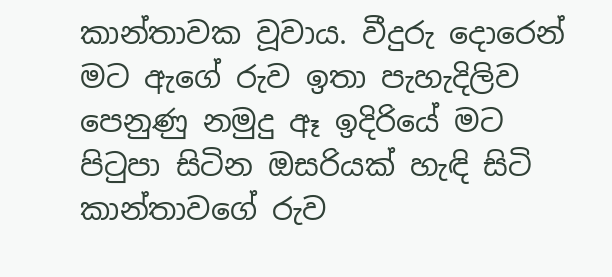කාන්තාවක වූවාය. වීදුරු දොරෙන් මට ඇගේ රුව ඉතා පැහැදිලිව පෙනුණු නමුදු ඈ ඉදිරියේ මට පිටුපා සිටින ඔසරියක් හැඳි සිටි කාන්තාවගේ රුව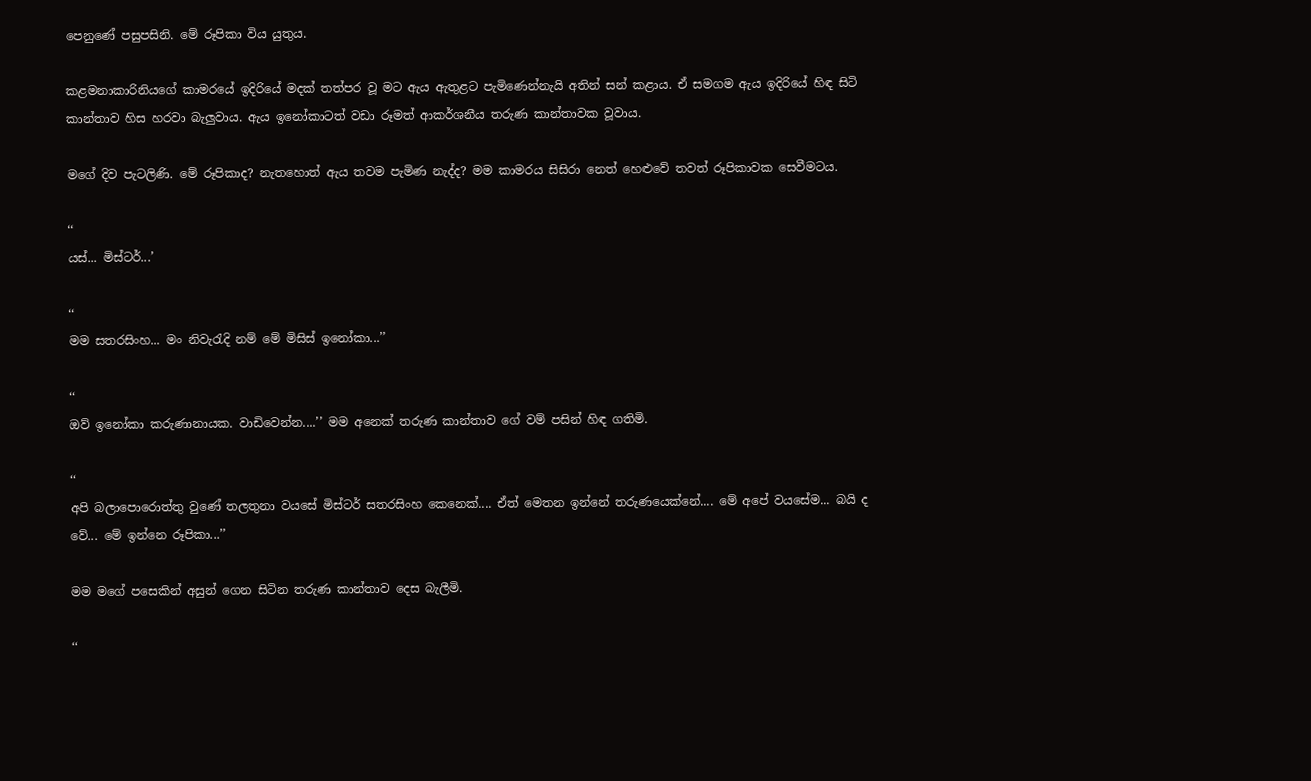පෙනුණේ පසුපසිනි. මේ රූපිකා විය යුතුය.

කළමනාකාරිනියගේ කාමරයේ ඉදිරියේ මදක් තත්පර වූ මට ඇය ඇතුළට පැමිණෙන්නැයි අතින් සන් කළාය. ඒ සමගම ඇය ඉදිරියේ හිඳ සිටි කාන්තාව හිස හරවා බැලුවාය. ඇය ඉනෝකාටත් වඩා රූමත් ආකර්ශනීය තරුණ කාන්තාවක වූවාය.

මගේ දිව පැටලිණි. මේ රූපිකාද? නැතහොත් ඇය තවම පැමිණ නැද්ද? මම කාමරය සිසිරා නෙත් හෙළුවේ තවත් රූපිකාවක සෙවීමටය.

‘‘
යස්... මිස්ටර්...’

‘‘
මම සතරසිංහ... මං නිවැරැදි නම් මේ මිසිස් ඉනෝකා...’’

‘‘
ඔව් ඉනෝකා කරුණානායක. වාඩිවෙන්න....’’ මම අනෙක් තරුණ කාන්තාව ගේ වම් පසින් හිඳ ගතිමි.

‘‘
අපි බලාපොරොත්තු වුණේ තලතුනා වයසේ මිස්ටර් සතරසිංහ කෙනෙක්.... ඒත් මෙතන ඉන්නේ තරුණයෙක්නේ.... මේ අපේ වයසේම... බයි ද වේ... මේ ඉන්නෙ රූපිකා...’’

මම මගේ පසෙකින් අසුන් ගෙන සිටින තරුණ කාන්තාව දෙස බැලීමි.

‘‘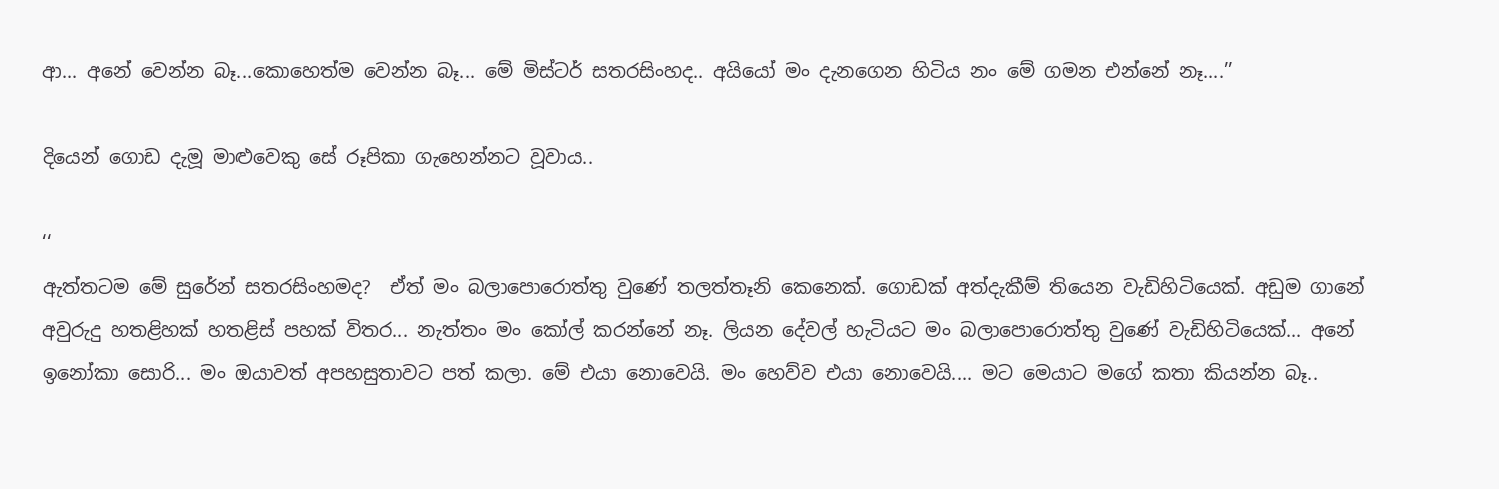ආ... අනේ වෙන්න බෑ...කොහෙත්ම වෙන්න බෑ... මේ මිස්ටර් සතරසිංහද.. අයියෝ මං දැනගෙන හිටිය නං මේ ගමන එන්නේ නෑ....’’

දියෙන් ගොඩ දැමූ මාළුවෙකු සේ රූපිකා ගැහෙන්නට වූවාය..

‘‘
ඇත්තටම මේ සුරේන් සතරසිංහමද?  ඒත් මං බලාපොරොත්තු වුණේ තලත්තෑනි කෙනෙක්. ගොඩක් අත්දැකීම් තියෙන වැඩිහිටියෙක්. අඩුම ගානේ අවුරුදු හතළිහක් හතළිස් පහක් විතර... නැත්තං මං කෝල් කරන්නේ නෑ. ලියන දේවල් හැටියට මං බලාපොරොත්තු වුණේ වැඩිහිටියෙක්... අනේ ඉනෝකා සොරි... මං ඔයාවත් අපහසුතාවට පත් කලා. මේ එයා නොවෙයි. මං හෙව්ව එයා නොවෙයි.... මට මෙයාට මගේ කතා කියන්න බෑ..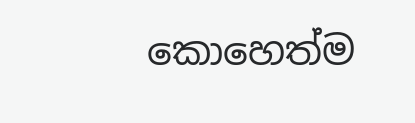කොහෙත්ම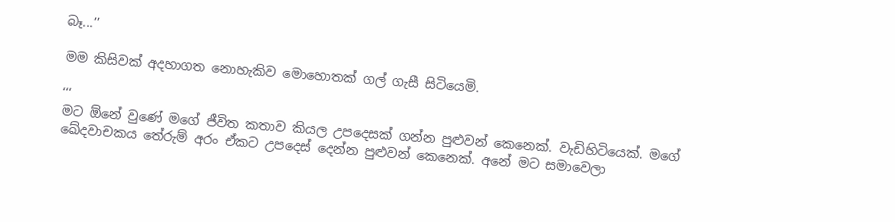බෑ...’’

මම කිසිවක් අදහාගත නොහැකිව මොහොතක් ගල් ගැසී සිටියෙමි.

‘‘‘
මට ඕනේ වුණේ මගේ ජීවිත කතාව කියල උපදෙසක් ගන්න පුළුවන් කෙනෙක්. වැඩිහිටියෙක්. මගේ ඛේදවාචකය තේරුම් අරං ඒකට උපදෙස් දෙන්න පුළුවන් කෙනෙක්. අනේ මට සමාවෙලා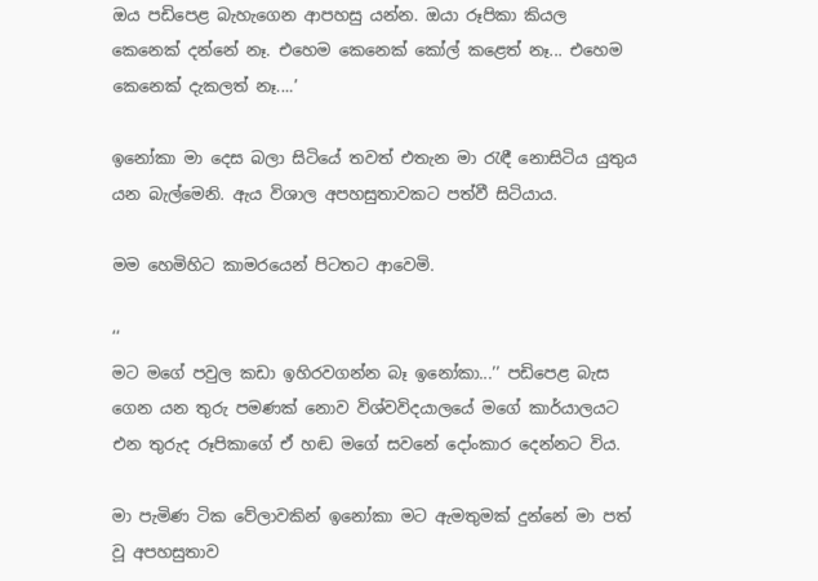ඔය පඩිපෙළ බැහැගෙන ආපහසු යන්න. ඔයා රූපිකා කියල කෙනෙක් දන්නේ නෑ. එහෙම කෙනෙක් කෝල් කළෙත් නෑ... එහෙම කෙනෙක් දැකලත් නෑ....’

ඉනෝකා මා දෙස බලා සිටියේ තවත් එතැන මා රැඳී නොසිටිය යුතුය යන බැල්මෙනි. ඇය විශාල අපහසුතාවකට පත්වී සිටියාය.

මම හෙමිහිට කාමරයෙන් පිටතට ආවෙමි.

‘‘
මට මගේ පවුල කඩා ඉහිරවගන්න බෑ ඉනෝකා...’’ පඩිපෙළ බැස ගෙන යන තුරු පමණක් නොව විශ්වවිදයාලයේ මගේ කාර්යාලයට එන තුරුද රූපිකාගේ ඒ හඬ මගේ සවනේ දෝංකාර දෙන්නට විය.

මා පැමිණ ටික වේලාවකින් ඉනෝකා මට ඇමතුමක් දුන්නේ මා පත් වූ අපහසුතාව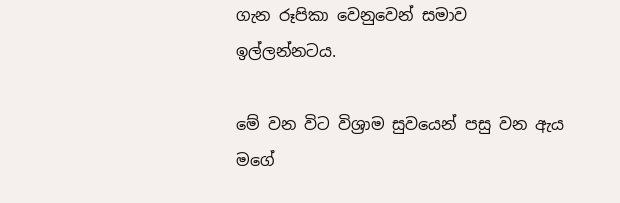ගැන රූපිකා වෙනුවෙන් සමාව ඉල්ලන්නටය.

මේ වන විට විශ්‍රාම සුවයෙන් පසු වන ඇය මගේ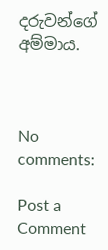දරුවන්ගේ අම්මාය.



No comments:

Post a Comment